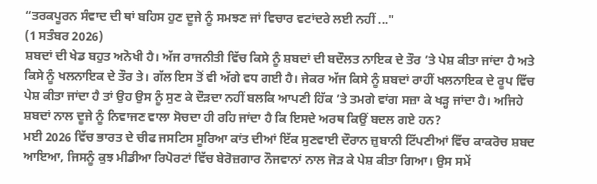“ਤਰਕਪੂਰਨ ਸੰਵਾਦ ਦੀ ਥਾਂ ਬਹਿਸ ਹੁਣ ਦੂਜੇ ਨੂੰ ਸਮਝਣ ਜਾਂ ਵਿਚਾਰ ਵਟਾਂਦਰੇ ਲਈ ਨਹੀਂ ..."
(1 ਸਤੰਬਰ 2026)
ਸ਼ਬਦਾਂ ਦੀ ਖੇਡ ਬਹੁਤ ਅਨੋਖੀ ਹੈ। ਅੱਜ ਰਾਜਨੀਤੀ ਵਿੱਚ ਕਿਸੇ ਨੂੰ ਸ਼ਬਦਾਂ ਦੀ ਬਦੌਲਤ ਨਾਇਕ ਦੇ ਤੌਰ ’ਤੇ ਪੇਸ਼ ਕੀਤਾ ਜਾਂਦਾ ਹੈ ਅਤੇ ਕਿਸੇ ਨੂੰ ਖਲਨਾਇਕ ਦੇ ਤੌਰ ਤੇ। ਗੱਲ ਇਸ ਤੋਂ ਵੀ ਅੱਗੇ ਵਧ ਗਈ ਹੈ। ਜੇਕਰ ਅੱਜ ਕਿਸੇ ਨੂੰ ਸ਼ਬਦਾਂ ਰਾਹੀਂ ਖਲਨਾਇਕ ਦੇ ਰੂਪ ਵਿੱਚ ਪੇਸ਼ ਕੀਤਾ ਜਾਂਦਾ ਹੈ ਤਾਂ ਉਹ ਉਸ ਨੂੰ ਸੁਣ ਕੇ ਦੌੜਦਾ ਨਹੀਂ ਬਲਕਿ ਆਪਣੀ ਹਿੱਕ ’ਤੇ ਤਮਗੇ ਵਾਂਗ ਸਜ਼ਾ ਕੇ ਖੜ੍ਹ ਜਾਂਦਾ ਹੈ। ਅਜਿਹੇ ਸ਼ਬਦਾਂ ਨਾਲ ਦੂਜੇ ਨੂੰ ਨਿਵਾਜਣ ਵਾਲਾ ਸੋਚਦਾ ਹੀ ਰਹਿ ਜਾਂਦਾ ਹੈ ਕਿ ਇਸਦੇ ਅਰਥ ਕਿਉਂ ਬਦਲ ਗਏ ਹਨ?
ਮਈ 2026 ਵਿੱਚ ਭਾਰਤ ਦੇ ਚੀਫ ਜਸਟਿਸ ਸੂਰਿਆ ਕਾਂਤ ਦੀਆਂ ਇੱਕ ਸੁਣਵਾਈ ਦੌਰਾਨ ਜ਼ੁਬਾਨੀ ਟਿੱਪਣੀਆਂ ਵਿੱਚ ਕਾਕਰੋਚ ਸ਼ਬਦ ਆਇਆ, ਜਿਸਨੂੰ ਕੁਝ ਮੀਡੀਆ ਰਿਪੋਰਟਾਂ ਵਿੱਚ ਬੇਰੋਜ਼ਗਾਰ ਨੌਜਵਾਨਾਂ ਨਾਲ ਜੋੜ ਕੇ ਪੇਸ਼ ਕੀਤਾ ਗਿਆ। ਉਸ ਸਮੇਂ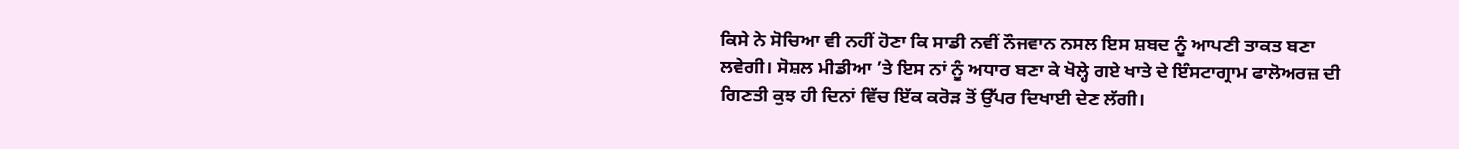ਕਿਸੇ ਨੇ ਸੋਚਿਆ ਵੀ ਨਹੀਂ ਹੋਣਾ ਕਿ ਸਾਡੀ ਨਵੀਂ ਨੌਜਵਾਨ ਨਸਲ ਇਸ ਸ਼ਬਦ ਨੂੰ ਆਪਣੀ ਤਾਕਤ ਬਣਾ ਲਵੇਗੀ। ਸੋਸ਼ਲ ਮੀਡੀਆ ’ਤੇ ਇਸ ਨਾਂ ਨੂੰ ਅਧਾਰ ਬਣਾ ਕੇ ਖੋਲ੍ਹੇ ਗਏ ਖਾਤੇ ਦੇ ਇੰਸਟਾਗ੍ਰਾਮ ਫਾਲੋਅਰਜ਼ ਦੀ ਗਿਣਤੀ ਕੁਝ ਹੀ ਦਿਨਾਂ ਵਿੱਚ ਇੱਕ ਕਰੋੜ ਤੋਂ ਉੱਪਰ ਦਿਖਾਈ ਦੇਣ ਲੱਗੀ।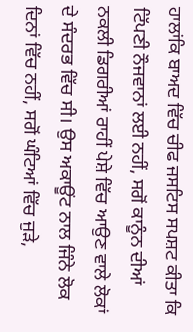ਹਾਲਾਂਕਿ ਬਾਅਦ ਵਿੱਚ ਚੀਫ ਜਸਟਿਸ ਸਪਸ਼ਟ ਕੀਤਾ ਕਿ ਟਿੱਪਣੀ ਨੌਜਵਾਨਾਂ ਲਈ ਨਹੀਂ, ਸਗੋਂ ਕਾਨੂੰਨ ਦੀਆਂ ਨਕਲੀ ਡਿਗਰੀਆਂ ਰਾਹੀਂ ਪੇਸ਼ੇ ਵਿੱਚ ਆਉਣ ਵਾਲੇ ਲੋਕਾਂ ਦੇ ਸੰਦਰਭ ਵਿੱਚ ਸੀ। ਉਸ ਅਕਾਊਂਟ ਨਾਲ ਜਿੰਨੇ ਲੋਕ ਦਿਨਾਂ ਵਿੱਚ ਨਹੀਂ, ਸਗੋਂ ਘੰਟਿਆਂ ਵਿੱਚ ਜੁੜੇ,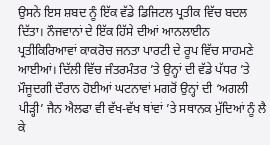ਉਸਨੇ ਇਸ ਸ਼ਬਦ ਨੂੰ ਇੱਕ ਵੱਡੇ ਡਿਜਿਟਲ ਪ੍ਰਤੀਕ ਵਿੱਚ ਬਦਲ ਦਿੱਤਾ। ਨੌਜਵਾਨਾਂ ਦੇ ਇੱਕ ਹਿੱਸੇ ਦੀਆਂ ਆਨਲਾਈਨ ਪ੍ਰਤੀਕਿਰਿਆਵਾਂ ਕਾਕਰੋਚ ਜਨਤਾ ਪਾਰਟੀ ਦੇ ਰੂਪ ਵਿੱਚ ਸਾਹਮਣੇ ਆਈਆਂ। ਦਿੱਲੀ ਵਿੱਚ ਜੰਤਰਮੰਤਰ ’ਤੇ ਉਨ੍ਹਾਂ ਦੀ ਵੱਡੇ ਪੱਧਰ ’ਤੇ ਮੌਜੂਦਗੀ ਦੌਰਾਨ ਹੋਈਆਂ ਘਟਨਾਵਾਂ ਮਗਰੋਂ ਉਨ੍ਹਾਂ ਦੀ ‘ਅਗਲੀ ਪੀੜ੍ਹੀ’ ਜੈਨ ਐਲਫਾ ਵੀ ਵੱਖ-ਵੱਖ ਥਾਂਵਾਂ ’ਤੇ ਸਥਾਨਕ ਮੁੱਦਿਆਂ ਨੂੰ ਲੈ ਕੇ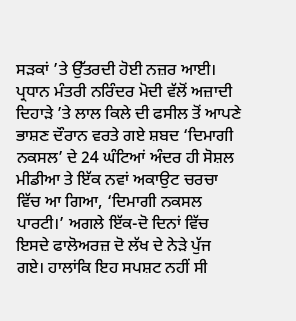ਸੜਕਾਂ ’ਤੇ ਉੱਤਰਦੀ ਹੋਈ ਨਜ਼ਰ ਆਈ।
ਪ੍ਰਧਾਨ ਮੰਤਰੀ ਨਰਿੰਦਰ ਮੋਦੀ ਵੱਲੋਂ ਅਜ਼ਾਦੀ ਦਿਹਾੜੇ ’ਤੇ ਲਾਲ ਕਿਲੇ ਦੀ ਫਸੀਲ ਤੋਂ ਆਪਣੇ ਭਾਸ਼ਣ ਦੌਰਾਨ ਵਰਤੇ ਗਏ ਸ਼ਬਦ ‘ਦਿਮਾਗੀ ਨਕਸਲ’ ਦੇ 24 ਘੰਟਿਆਂ ਅੰਦਰ ਹੀ ਸੋਸ਼ਲ ਮੀਡੀਆ ਤੇ ਇੱਕ ਨਵਾਂ ਅਕਾਉਟ ਚਰਚਾ ਵਿੱਚ ਆ ਗਿਆ, ‘ਦਿਮਾਗੀ ਨਕਸਲ ਪਾਰਟੀ।’ ਅਗਲੇ ਇੱਕ-ਦੋ ਦਿਨਾਂ ਵਿੱਚ ਇਸਦੇ ਫਾਲੋਅਰਜ਼ ਦੋ ਲੱਖ ਦੇ ਨੇੜੇ ਪੁੱਜ ਗਏ। ਹਾਲਾਂਕਿ ਇਹ ਸਪਸ਼ਟ ਨਹੀਂ ਸੀ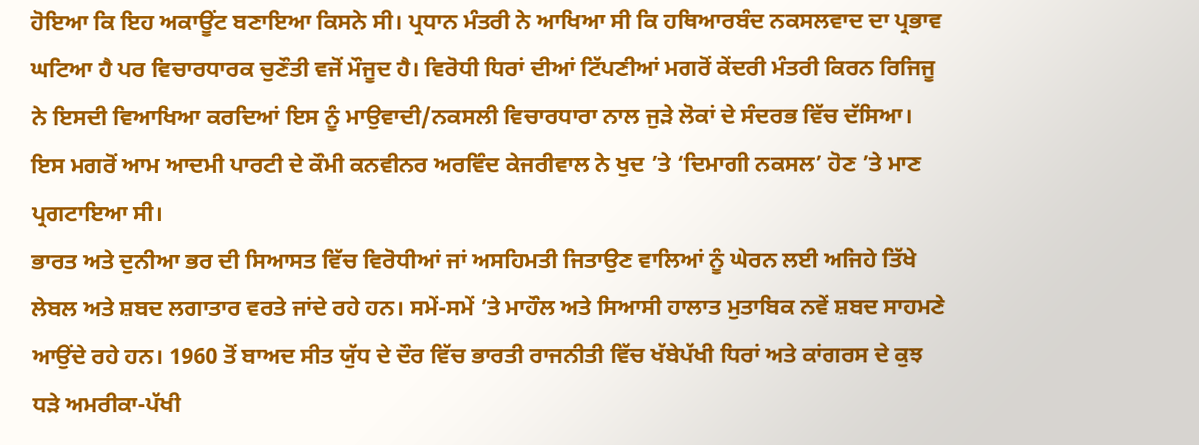ਹੋਇਆ ਕਿ ਇਹ ਅਕਾਊਂਟ ਬਣਾਇਆ ਕਿਸਨੇ ਸੀ। ਪ੍ਰਧਾਨ ਮੰਤਰੀ ਨੇ ਆਖਿਆ ਸੀ ਕਿ ਹਥਿਆਰਬੰਦ ਨਕਸਲਵਾਦ ਦਾ ਪ੍ਰਭਾਵ ਘਟਿਆ ਹੈ ਪਰ ਵਿਚਾਰਧਾਰਕ ਚੁਣੌਤੀ ਵਜੋਂ ਮੌਜੂਦ ਹੈ। ਵਿਰੋਧੀ ਧਿਰਾਂ ਦੀਆਂ ਟਿੱਪਣੀਆਂ ਮਗਰੋਂ ਕੇਂਦਰੀ ਮੰਤਰੀ ਕਿਰਨ ਰਿਜਿਜੂ ਨੇ ਇਸਦੀ ਵਿਆਖਿਆ ਕਰਦਿਆਂ ਇਸ ਨੂੰ ਮਾਉਵਾਦੀ/ਨਕਸਲੀ ਵਿਚਾਰਧਾਰਾ ਨਾਲ ਜੁੜੇ ਲੋਕਾਂ ਦੇ ਸੰਦਰਭ ਵਿੱਚ ਦੱਸਿਆ। ਇਸ ਮਗਰੋਂ ਆਮ ਆਦਮੀ ਪਾਰਟੀ ਦੇ ਕੌਮੀ ਕਨਵੀਨਰ ਅਰਵਿੰਦ ਕੇਜਰੀਵਾਲ ਨੇ ਖੁਦ ’ਤੇ ‘ਦਿਮਾਗੀ ਨਕਸਲ’ ਹੋਣ ’ਤੇ ਮਾਣ ਪ੍ਰਗਟਾਇਆ ਸੀ।
ਭਾਰਤ ਅਤੇ ਦੁਨੀਆ ਭਰ ਦੀ ਸਿਆਸਤ ਵਿੱਚ ਵਿਰੋਧੀਆਂ ਜਾਂ ਅਸਹਿਮਤੀ ਜਿਤਾਉਣ ਵਾਲਿਆਂ ਨੂੰ ਘੇਰਨ ਲਈ ਅਜਿਹੇ ਤਿੱਖੇ ਲੇਬਲ ਅਤੇ ਸ਼ਬਦ ਲਗਾਤਾਰ ਵਰਤੇ ਜਾਂਦੇ ਰਹੇ ਹਨ। ਸਮੇਂ-ਸਮੇਂ ’ਤੇ ਮਾਹੌਲ ਅਤੇ ਸਿਆਸੀ ਹਾਲਾਤ ਮੁਤਾਬਿਕ ਨਵੇਂ ਸ਼ਬਦ ਸਾਹਮਣੇ ਆਉਂਦੇ ਰਹੇ ਹਨ। 1960 ਤੋਂ ਬਾਅਦ ਸੀਤ ਯੁੱਧ ਦੇ ਦੌਰ ਵਿੱਚ ਭਾਰਤੀ ਰਾਜਨੀਤੀ ਵਿੱਚ ਖੱਬੇਪੱਖੀ ਧਿਰਾਂ ਅਤੇ ਕਾਂਗਰਸ ਦੇ ਕੁਝ ਧੜੇ ਅਮਰੀਕਾ-ਪੱਖੀ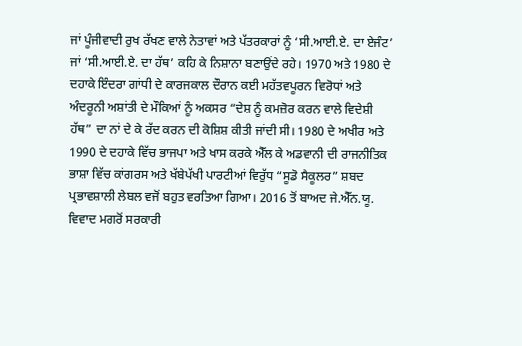ਜਾਂ ਪੂੰਜੀਵਾਦੀ ਰੁਖ ਰੱਖਣ ਵਾਲੇ ਨੇਤਾਵਾਂ ਅਤੇ ਪੱਤਰਕਾਰਾਂ ਨੂੰ ‘ਸੀ.ਆਈ.ਏ. ਦਾ ਏਜੰਟ’ ਜਾਂ ‘ਸੀ.ਆਈ.ਏ. ਦਾ ਹੱਥ’ ਕਹਿ ਕੇ ਨਿਸ਼ਾਨਾ ਬਣਾਉਂਦੇ ਰਹੇ। 1970 ਅਤੇ 1980 ਦੇ ਦਹਾਕੇ ਇੰਦਰਾ ਗਾਂਧੀ ਦੇ ਕਾਰਜਕਾਲ ਦੌਰਾਨ ਕਈ ਮਹੱਤਵਪੂਰਨ ਵਿਰੋਧਾਂ ਅਤੇ ਅੰਦਰੂਨੀ ਅਸ਼ਾਂਤੀ ਦੇ ਮੌਕਿਆਂ ਨੂੰ ਅਕਸਰ “ਦੇਸ਼ ਨੂੰ ਕਮਜ਼ੋਰ ਕਰਨ ਵਾਲੇ ਵਿਦੇਸ਼ੀ ਹੱਥ” ਦਾ ਨਾਂ ਦੇ ਕੇ ਰੱਦ ਕਰਨ ਦੀ ਕੋਸ਼ਿਸ਼ ਕੀਤੀ ਜਾਂਦੀ ਸੀ। 1980 ਦੇ ਅਖੀਰ ਅਤੇ 1990 ਦੇ ਦਹਾਕੇ ਵਿੱਚ ਭਾਜਪਾ ਅਤੇ ਖਾਸ ਕਰਕੇ ਐੱਲ ਕੇ ਅਡਵਾਨੀ ਦੀ ਰਾਜਨੀਤਿਕ ਭਾਸ਼ਾ ਵਿੱਚ ਕਾਂਗਰਸ ਅਤੇ ਖੱਬੇਪੱਖੀ ਪਾਰਟੀਆਂ ਵਿਰੁੱਧ “ਸੂਡੋ ਸੈਕੂਲਰ” ਸ਼ਬਦ ਪ੍ਰਭਾਵਸ਼ਾਲੀ ਲੇਬਲ ਵਜੋਂ ਬਹੁਤ ਵਰਤਿਆ ਗਿਆ। 2016 ਤੋਂ ਬਾਅਦ ਜੇ.ਐੱਨ.ਯੂ. ਵਿਵਾਦ ਮਗਰੋਂ ਸਰਕਾਰੀ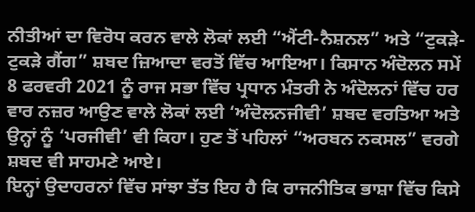ਨੀਤੀਆਂ ਦਾ ਵਿਰੋਧ ਕਰਨ ਵਾਲੇ ਲੋਕਾਂ ਲਈ “ਐਂਟੀ-ਨੈਸ਼ਨਲ” ਅਤੇ “ਟੁਕੜੇ-ਟੁਕੜੇ ਗੈਂਗ” ਸ਼ਬਦ ਜ਼ਿਆਦਾ ਵਰਤੋਂ ਵਿੱਚ ਆਇਆ। ਕਿਸਾਨ ਅੰਦੋਲਨ ਸਮੇਂ 8 ਫਰਵਰੀ 2021 ਨੂੰ ਰਾਜ ਸਭਾ ਵਿੱਚ ਪ੍ਰਧਾਨ ਮੰਤਰੀ ਨੇ ਅੰਦੋਲਨਾਂ ਵਿੱਚ ਹਰ ਵਾਰ ਨਜ਼ਰ ਆਉਣ ਵਾਲੇ ਲੋਕਾਂ ਲਈ ‘ਅੰਦੋਲਨਜੀਵੀ’ ਸ਼ਬਦ ਵਰਤਿਆ ਅਤੇ ਉਨ੍ਹਾਂ ਨੂੰ ‘ਪਰਜੀਵੀ’ ਵੀ ਕਿਹਾ। ਹੁਣ ਤੋਂ ਪਹਿਲਾਂ “ਅਰਬਨ ਨਕਸਲ” ਵਰਗੇ ਸ਼ਬਦ ਵੀ ਸਾਹਮਣੇ ਆਏ।
ਇਨ੍ਹਾਂ ਉਦਾਹਰਨਾਂ ਵਿੱਚ ਸਾਂਝਾ ਤੱਤ ਇਹ ਹੈ ਕਿ ਰਾਜਨੀਤਿਕ ਭਾਸ਼ਾ ਵਿੱਚ ਕਿਸੇ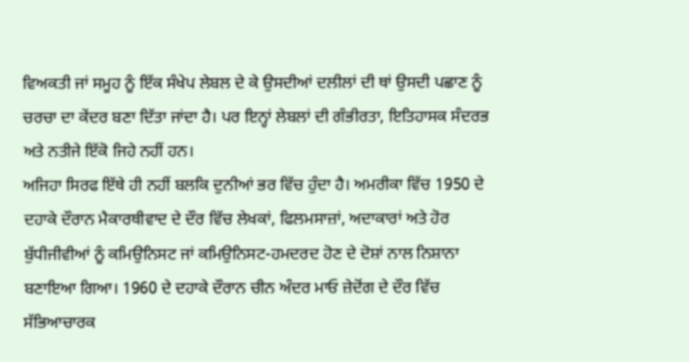ਵਿਅਕਤੀ ਜਾਂ ਸਮੂਹ ਨੂੰ ਇੱਕ ਸੰਖੇਪ ਲੇਬਲ ਦੇ ਕੇ ਉਸਦੀਆਂ ਦਲੀਲਾਂ ਦੀ ਥਾਂ ਉਸਦੀ ਪਛਾਣ ਨੂੰ ਚਰਚਾ ਦਾ ਕੇਂਦਰ ਬਣਾ ਦਿੱਤਾ ਜਾਂਦਾ ਹੈ। ਪਰ ਇਨ੍ਹਾਂ ਲੇਬਲਾਂ ਦੀ ਗੰਭੀਰਤਾ, ਇਤਿਹਾਸਕ ਸੰਦਰਭ ਅਤੇ ਨਤੀਜੇ ਇੱਕੋ ਜਿਹੇ ਨਹੀਂ ਹਨ।
ਅਜਿਹਾ ਸਿਰਫ ਇੱਥੇ ਹੀ ਨਹੀਂ ਬਲਕਿ ਦੁਨੀਆਂ ਭਰ ਵਿੱਚ ਹੁੰਦਾ ਹੈ। ਅਮਰੀਕਾ ਵਿੱਚ 1950 ਦੇ ਦਹਾਕੇ ਦੌਰਾਨ ਮੈਕਾਰਥੀਵਾਦ ਦੇ ਦੌਰ ਵਿੱਚ ਲੇਖਕਾਂ, ਫਿਲਮਸਾਜ਼ਾਂ, ਅਦਾਕਾਰਾਂ ਅਤੇ ਹੋਰ ਬੁੱਧੀਜੀਵੀਆਂ ਨੂੰ ਕਮਿਉਨਿਸਟ ਜਾਂ ਕਮਿਉਨਿਸਟ-ਹਮਦਰਦ ਹੋਣ ਦੇ ਦੋਸ਼ਾਂ ਨਾਲ ਨਿਸ਼ਾਨਾ ਬਣਾਇਆ ਗਿਆ। 1960 ਦੇ ਦਹਾਕੇ ਦੌਰਾਨ ਚੀਨ ਅੰਦਰ ਮਾਓ ਜ਼ੇਦੋਂਗ ਦੇ ਦੌਰ ਵਿੱਚ ਸੱਭਿਆਚਾਰਕ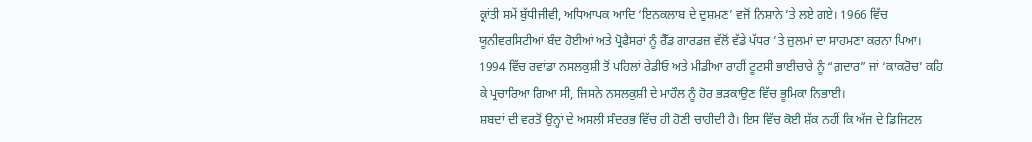ਕ੍ਰਾਂਤੀ ਸਮੇਂ ਬੁੱਧੀਜੀਵੀ, ਅਧਿਆਪਕ ਆਦਿ ‘ਇਨਕਲਾਬ ਦੇ ਦੁਸ਼ਮਣ’ ਵਜੋਂ ਨਿਸ਼ਾਨੇ ’ਤੇ ਲਏ ਗਏ। 1966 ਵਿੱਚ ਯੂਨੀਵਰਸਿਟੀਆਂ ਬੰਦ ਹੋਈਆਂ ਅਤੇ ਪ੍ਰੋਫੈਸਰਾਂ ਨੂੰ ਰੈੱਡ ਗਾਰਡਜ਼ ਵੱਲੋਂ ਵੱਡੇ ਪੱਧਰ ’ਤੇ ਜ਼ੁਲਮਾਂ ਦਾ ਸਾਹਮਣਾ ਕਰਨਾ ਪਿਆ। 1994 ਵਿੱਚ ਰਵਾਂਡਾ ਨਸਲਕੁਸ਼ੀ ਤੋਂ ਪਹਿਲਾਂ ਰੇਡੀਓ ਅਤੇ ਮੀਡੀਆ ਰਾਹੀਂ ਟੂਟਸੀ ਭਾਈਚਾਰੇ ਨੂੰ “ਗ਼ਦਾਰ” ਜਾਂ ‘ਕਾਕਰੋਚ’ ਕਹਿ ਕੇ ਪ੍ਰਚਾਰਿਆ ਗਿਆ ਸੀ, ਜਿਸਨੇ ਨਸਲਕੁਸ਼ੀ ਦੇ ਮਾਹੌਲ ਨੂੰ ਹੋਰ ਭੜਕਾਉਣ ਵਿੱਚ ਭੂਮਿਕਾ ਨਿਭਾਈ।
ਸ਼ਬਦਾਂ ਦੀ ਵਰਤੋਂ ਉਨ੍ਹਾਂ ਦੇ ਅਸਲੀ ਸੰਦਰਭ ਵਿੱਚ ਹੀ ਹੋਣੀ ਚਾਹੀਦੀ ਹੈ। ਇਸ ਵਿੱਚ ਕੋਈ ਸ਼ੱਕ ਨਹੀਂ ਕਿ ਅੱਜ ਦੇ ਡਿਜਿਟਲ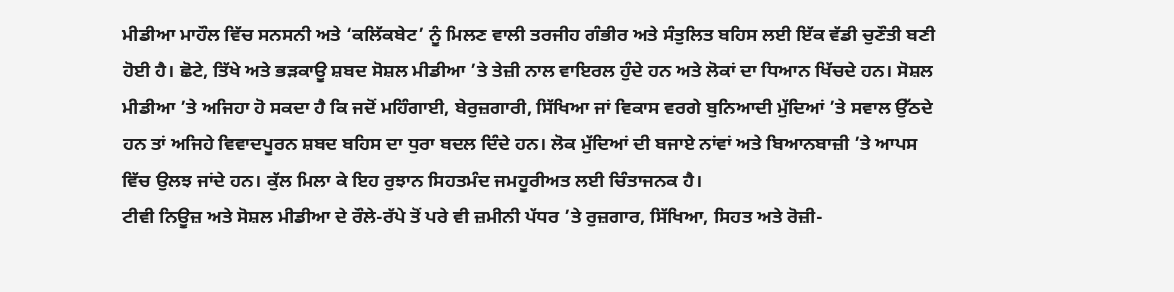ਮੀਡੀਆ ਮਾਹੌਲ ਵਿੱਚ ਸਨਸਨੀ ਅਤੇ ‘ਕਲਿੱਕਬੇਟ’ ਨੂੰ ਮਿਲਣ ਵਾਲੀ ਤਰਜੀਹ ਗੰਭੀਰ ਅਤੇ ਸੰਤੁਲਿਤ ਬਹਿਸ ਲਈ ਇੱਕ ਵੱਡੀ ਚੁਣੌਤੀ ਬਣੀ ਹੋਈ ਹੈ। ਛੋਟੇ, ਤਿੱਖੇ ਅਤੇ ਭੜਕਾਊ ਸ਼ਬਦ ਸੋਸ਼ਲ ਮੀਡੀਆ ’ਤੇ ਤੇਜ਼ੀ ਨਾਲ ਵਾਇਰਲ ਹੁੰਦੇ ਹਨ ਅਤੇ ਲੋਕਾਂ ਦਾ ਧਿਆਨ ਖਿੱਚਦੇ ਹਨ। ਸੋਸ਼ਲ ਮੀਡੀਆ ’ਤੇ ਅਜਿਹਾ ਹੋ ਸਕਦਾ ਹੈ ਕਿ ਜਦੋਂ ਮਹਿੰਗਾਈ, ਬੇਰੁਜ਼ਗਾਰੀ, ਸਿੱਖਿਆ ਜਾਂ ਵਿਕਾਸ ਵਰਗੇ ਬੁਨਿਆਦੀ ਮੁੱਦਿਆਂ ’ਤੇ ਸਵਾਲ ਉੱਠਦੇ ਹਨ ਤਾਂ ਅਜਿਹੇ ਵਿਵਾਦਪੂਰਨ ਸ਼ਬਦ ਬਹਿਸ ਦਾ ਧੁਰਾ ਬਦਲ ਦਿੰਦੇ ਹਨ। ਲੋਕ ਮੁੱਦਿਆਂ ਦੀ ਬਜਾਏ ਨਾਂਵਾਂ ਅਤੇ ਬਿਆਨਬਾਜ਼ੀ ’ਤੇ ਆਪਸ ਵਿੱਚ ਉਲਝ ਜਾਂਦੇ ਹਨ। ਕੁੱਲ ਮਿਲਾ ਕੇ ਇਹ ਰੁਝਾਨ ਸਿਹਤਮੰਦ ਜਮਹੂਰੀਅਤ ਲਈ ਚਿੰਤਾਜਨਕ ਹੈ।
ਟੀਵੀ ਨਿਊਜ਼ ਅਤੇ ਸੋਸ਼ਲ ਮੀਡੀਆ ਦੇ ਰੌਲੇ-ਰੱਪੇ ਤੋਂ ਪਰੇ ਵੀ ਜ਼ਮੀਨੀ ਪੱਧਰ ’ਤੇ ਰੁਜ਼ਗਾਰ, ਸਿੱਖਿਆ, ਸਿਹਤ ਅਤੇ ਰੋਜ਼ੀ-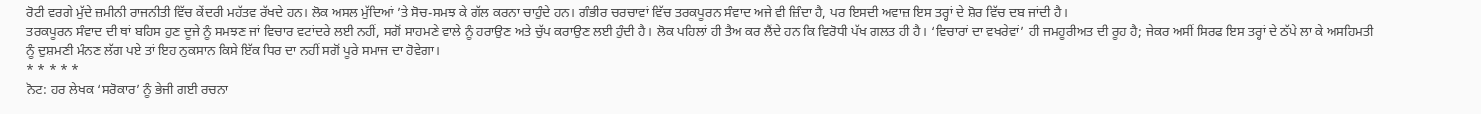ਰੋਟੀ ਵਰਗੇ ਮੁੱਦੇ ਜ਼ਮੀਨੀ ਰਾਜਨੀਤੀ ਵਿੱਚ ਕੇਂਦਰੀ ਮਹੱਤਵ ਰੱਖਦੇ ਹਨ। ਲੋਕ ਅਸਲ ਮੁੱਦਿਆਂ ’ਤੇ ਸੋਚ-ਸਮਝ ਕੇ ਗੱਲ ਕਰਨਾ ਚਾਹੁੰਦੇ ਹਨ। ਗੰਭੀਰ ਚਰਚਾਵਾਂ ਵਿੱਚ ਤਰਕਪੂਰਨ ਸੰਵਾਦ ਅਜੇ ਵੀ ਜ਼ਿੰਦਾ ਹੈ, ਪਰ ਇਸਦੀ ਅਵਾਜ਼ ਇਸ ਤਰ੍ਹਾਂ ਦੇ ਸ਼ੋਰ ਵਿੱਚ ਦਬ ਜਾਂਦੀ ਹੈ।
ਤਰਕਪੂਰਨ ਸੰਵਾਦ ਦੀ ਥਾਂ ਬਹਿਸ ਹੁਣ ਦੂਜੇ ਨੂੰ ਸਮਝਣ ਜਾਂ ਵਿਚਾਰ ਵਟਾਂਦਰੇ ਲਈ ਨਹੀਂ, ਸਗੋਂ ਸਾਹਮਣੇ ਵਾਲੇ ਨੂੰ ਹਰਾਉਣ ਅਤੇ ਚੁੱਪ ਕਰਾਉਣ ਲਈ ਹੁੰਦੀ ਹੈ। ਲੋਕ ਪਹਿਲਾਂ ਹੀ ਤੈਅ ਕਰ ਲੈਂਦੇ ਹਨ ਕਿ ਵਿਰੋਧੀ ਪੱਖ ਗਲਤ ਹੀ ਹੈ। ‘ਵਿਚਾਰਾਂ ਦਾ ਵਖਰੇਵਾਂ’ ਹੀ ਜਮਹੂਰੀਅਤ ਦੀ ਰੂਹ ਹੈ; ਜੇਕਰ ਅਸੀਂ ਸਿਰਫ ਇਸ ਤਰ੍ਹਾਂ ਦੇ ਠੱਪੇ ਲਾ ਕੇ ਅਸਹਿਮਤੀ ਨੂੰ ਦੁਸ਼ਮਣੀ ਮੰਨਣ ਲੱਗ ਪਏ ਤਾਂ ਇਹ ਨੁਕਸਾਨ ਕਿਸੇ ਇੱਕ ਧਿਰ ਦਾ ਨਹੀਂ ਸਗੋਂ ਪੂਰੇ ਸਮਾਜ ਦਾ ਹੋਵੇਗਾ।
* * * * *
ਨੋਟ: ਹਰ ਲੇਖਕ ‘ਸਰੋਕਾਰ’ ਨੂੰ ਭੇਜੀ ਗਈ ਰਚਨਾ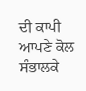ਦੀ ਕਾਪੀ ਆਪਣੇ ਕੋਲ ਸੰਭਾਲਕੇ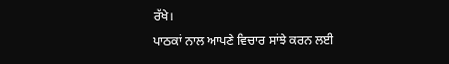ਰੱਖੇ।
ਪਾਠਕਾਂ ਨਾਲ ਆਪਣੇ ਵਿਚਾਰ ਸਾਂਝੇ ਕਰਨ ਲਈ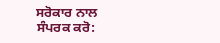ਸਰੋਕਾਰ ਨਾਲ ਸੰਪਰਕ ਕਰੋ: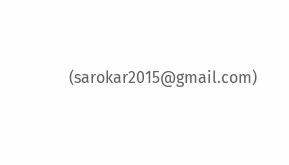(sarokar2015@gmail.com)